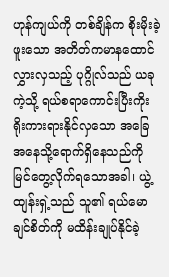ဟုန်ကျယ်ကို တစ်ချိန်က စိုးမိုးခဲ့ဖူးသော အတိတ်ကမာနထောင်လွှားလှသည့် ပုဂ္ဂိုလ်သည် ယခုကဲ့သို့ ရယ်စရာကောင်းပြီးကိုးရိုးကားရားနိုင်လှသော အခြေအနေသို့ရောက်ရှိနေသည်ကို မြင်တွေ့လိုက်ရသောအခါ၊ ယွဲ့ထျန်းရှဲ့သည် သူ၏ ရယ်မောချင်စိတ်ကို မထိန်းချုပ်နိုင်ခဲ့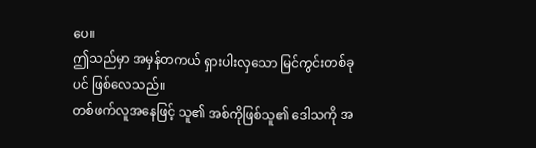ပေ။
ဤသည်မှာ အမှန်တကယ် ရှားပါးလှသော မြင်ကွင်းတစ်ခုပင် ဖြစ်လေသည်။
တစ်ဖက်လူအနေဖြင့် သူ၏ အစ်ကိုဖြစ်သူ၏ ဒေါသကို အ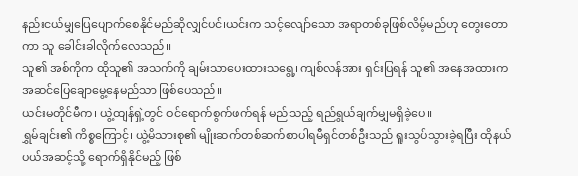နည်းငယ်မျှပြေပျောက်စေနိုင်မည်ဆိုလျှင်ပင်၊ယင်းက သင့်လျော်သော အရာတစ်ခုဖြစ်လိမ့်မည်ဟု တွေးတောကာ သူ ခေါင်းခါလိုက်လေသည်။
သူ၏ အစ်ကိုက ထိုသူ၏ အသက်ကို ချမ်းသာပေးထားသရွေ့၊ ကျစ်လန်အား ရှင်းပြရန် သူ၏ အနေအထားက အဆင်ပြေချောမွေ့နေမည်သာ ဖြစ်ပေသည်။
ယင်းမတိုင်မီက၊ ယွဲ့ထျန်ရှဲ့တွင် ဝင်ရောက်စွက်ဖက်ရန် မည်သည့် ရည်ရွယ်ချက်မျှမရှိခဲ့ပေ။
ရွှမ်ချင်း၏ ကိစ္စကြောင့်၊ ယွဲ့မိသားစု၏ မျိုးဆက်တစ်ဆက်စာပါရမီရှင်တစ်ဦးသည် ရူးသွပ်သွားခဲ့ရပြီး ထိုနယ်ပယ်အဆင့်သို့ ရောက်ရှိနိုင်မည့် ဖြစ်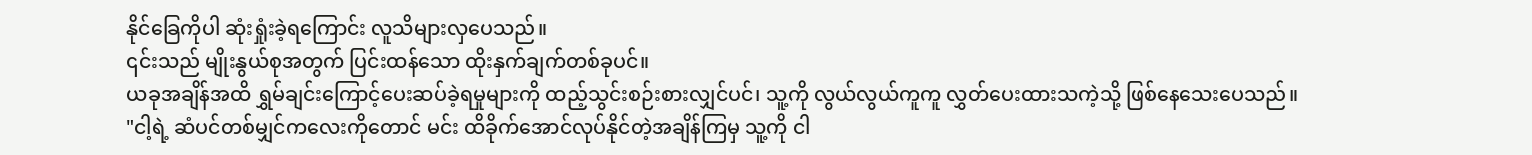နိုင်ခြေကိုပါ ဆုံးရှုံးခဲ့ရကြောင်း လူသိများလှပေသည်။
၎င်းသည် မျိုးနွယ်စုအတွက် ပြင်းထန်သော ထိုးနှက်ချက်တစ်ခုပင်။
ယခုအချိန်အထိ ရွှမ်ချင်းကြောင့်ပေးဆပ်ခဲ့ရမှုများကို ထည့်သွင်းစဉ်းစားလျှင်ပင်၊ သူ့ကို လွယ်လွယ်ကူကူ လွှတ်ပေးထားသကဲ့သို့ ဖြစ်နေသေးပေသည်။
"ငါ့ရဲ့ ဆံပင်တစ်မျှင်ကလေးကိုတောင် မင်း ထိခိုက်အောင်လုပ်နိုင်တဲ့အချိန်ကြမှ သူ့ကို ငါ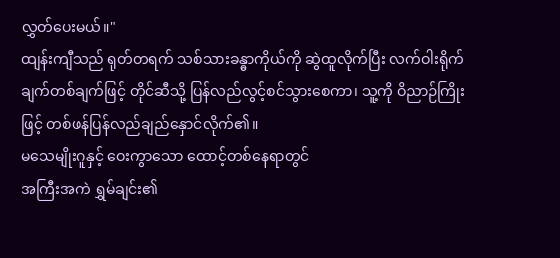လွှတ်ပေးမယ်။"
ထျန်းကျီသည် ရုတ်တရက် သစ်သားခန္ဓာကိုယ်ကို ဆွဲထူလိုက်ပြီး လက်ဝါးရိုက်ချက်တစ်ချက်ဖြင့် တိုင်ဆီသို့ ပြန်လည်လွင့်စင်သွားစေကာ၊ သူ့ကို ဝိညာဉ်ကြိုးဖြင့် တစ်ဖန်ပြန်လည်ချည်နှောင်လိုက်၏။
မသေမျိုးဂူနှင့် ဝေးကွာသော ထောင့်တစ်နေရာတွင်
အကြီးအကဲ ရွှမ်ချင်း၏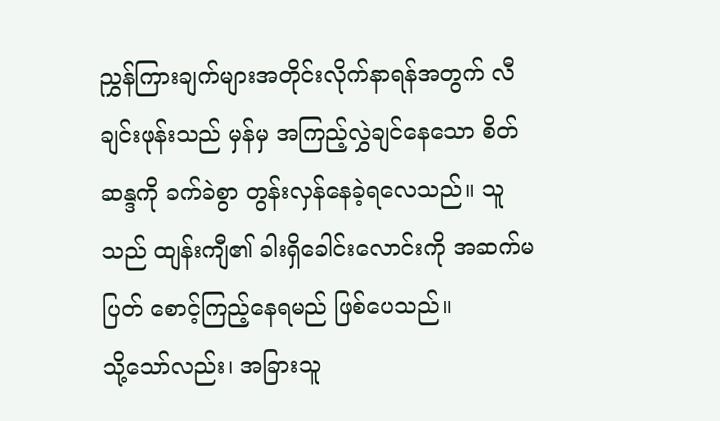ညွှန်ကြားချက်များအတိုင်းလိုက်နာရန်အတွက် လီချင်းဖုန်းသည် မှန်မှ အကြည့်လွှဲချင်နေသော စိတ်ဆန္ဒကို ခက်ခဲစွာ တွန်းလှန်နေခဲ့ရလေသည်။ သူသည် ထျန်းကျီ၏ ခါးရှိခေါင်းလောင်းကို အဆက်မပြတ် စောင့်ကြည့်နေရမည် ဖြစ်ပေသည်။
သို့သော်လည်း၊ အခြားသူ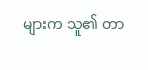များက သူ၏ တာ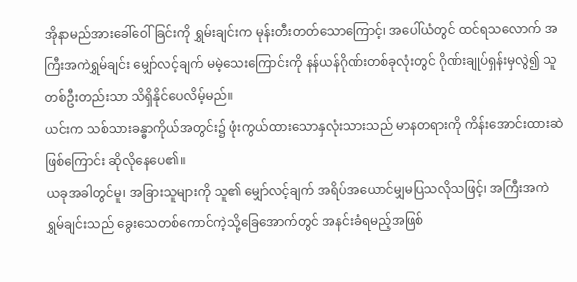အိုနာမည်အားခေါ်ဝေါ်ခြင်းကို ရွှမ်းချင်းက မုန်းတီးတတ်သောကြောင့်၊ အပေါ်ယံတွင် ထင်ရသလောက် အကြီးအကဲရွှမ်ချင်း မျှော်လင့်ချက် မမဲ့သေးကြောင်းကို နန်ယန်ဂိုဏ်းတစ်ခုလုံးတွင် ဂိုဏ်းချုပ်ရှန်းမှလွဲ၍ သူတစ်ဦးတည်းသာ သိရှိနိုင်ပေလိမ့်မည်။
ယင်းက သစ်သားခန္ဓာကိုယ်အတွင်း၌ ဖုံးကွယ်ထားသောနှလုံးသားသည် မာနတရားကို ကိန်းအောင်းထားဆဲဖြစ်ကြောင်း ဆိုလိုနေပေ၏။
ယခုအခါတွင်မူ၊ အခြားသူများကို သူ၏ မျှော်လင့်ချက် အရိပ်အယောင်မျှမပြသလိုသဖြင့်၊ အကြီးအကဲ ရွှမ်ချင်းသည် ခွေးသေတစ်ကောင်ကဲ့သို့ခြေအောက်တွင် အနင်းခံရမည့်အဖြစ်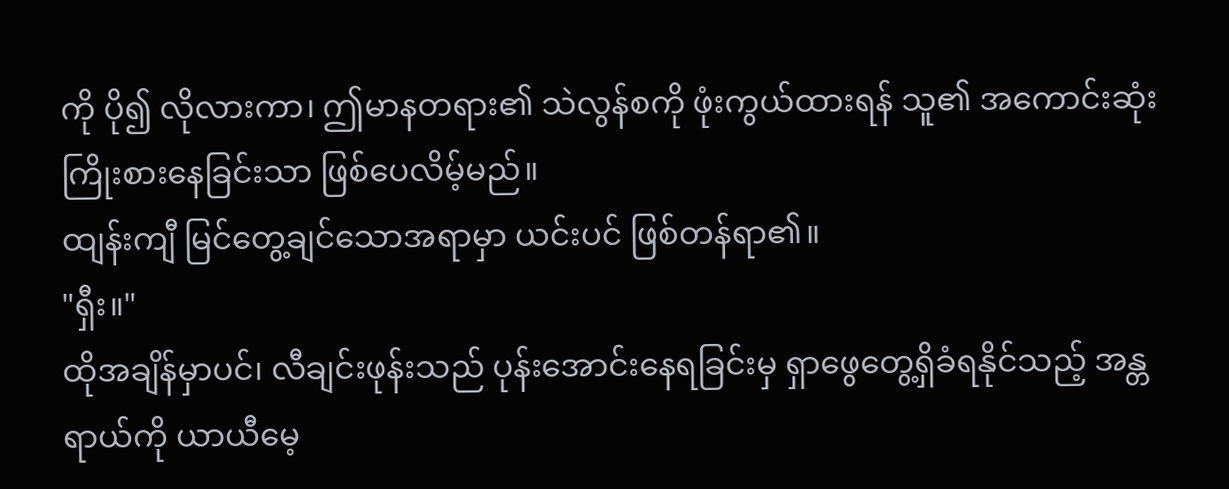ကို ပို၍ လိုလားကာ၊ ဤမာနတရား၏ သဲလွန်စကို ဖုံးကွယ်ထားရန် သူ၏ အကောင်းဆုံးကြိုးစားနေခြင်းသာ ဖြစ်ပေလိမ့်မည်။
ထျန်းကျီ မြင်တွေ့ချင်သောအရာမှာ ယင်းပင် ဖြစ်တန်ရာ၏။
"ရှီး။"
ထိုအချိန်မှာပင်၊ လီချင်းဖုန်းသည် ပုန်းအောင်းနေရခြင်းမှ ရှာဖွေတွေ့ရှိခံရနိုင်သည့် အန္တရာယ်ကို ယာယီမေ့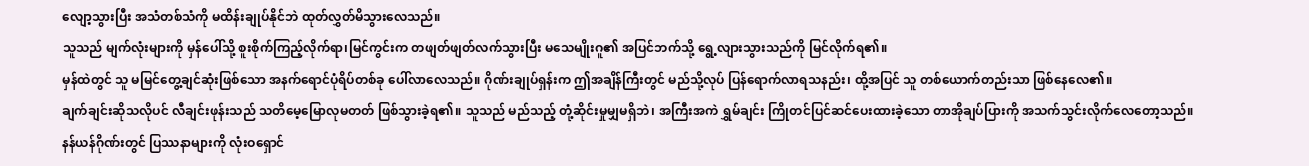လျော့သွားပြီး အသံတစ်သံကို မထိန်းချုပ်နိုင်ဘဲ ထုတ်လွှတ်မိသွားလေသည်။
သူသည် မျက်လုံးများကို မှန်ပေါ်သို့ စူးစိုက်ကြည့်လိုက်ရာ၊မြင်ကွင်းက တဖျတ်ဖျတ်လက်သွားပြီး မသေမျိုးဂူ၏ အပြင်ဘက်သို့ ရွေ့လျားသွားသည်ကို မြင်လိုက်ရ၏။
မှန်ထဲတွင် သူ မမြင်တွေ့ချင်ဆုံးဖြစ်သော အနက်ရောင်ပုံရိပ်တစ်ခု ပေါ်လာလေသည်။ ဂိုဏ်းချုပ်ရှန်းက ဤအချိန်ကြီးတွင် မည်သို့လုပ် ပြန်ရောက်လာရသနည်း၊ ထို့အပြင် သူ တစ်ယောက်တည်းသာ ဖြစ်နေလေ၏။
ချက်ချင်းဆိုသလိုပင် လီချင်းဖုန်းသည် သတိမေ့မြောလုမတတ် ဖြစ်သွားခဲ့ရ၏။ သူသည် မည်သည့် တုံ့ဆိုင်းမှုမျှမရှိဘဲ၊ အကြီးအကဲ ရွှမ်ချင်း ကြိုတင်ပြင်ဆင်ပေးထားခဲ့သော တာအိုချပ်ပြားကို အသက်သွင်းလိုက်လေတော့သည်။
နန်ယန်ဂိုဏ်းတွင် ပြဿနာများကို လုံးဝရှောင်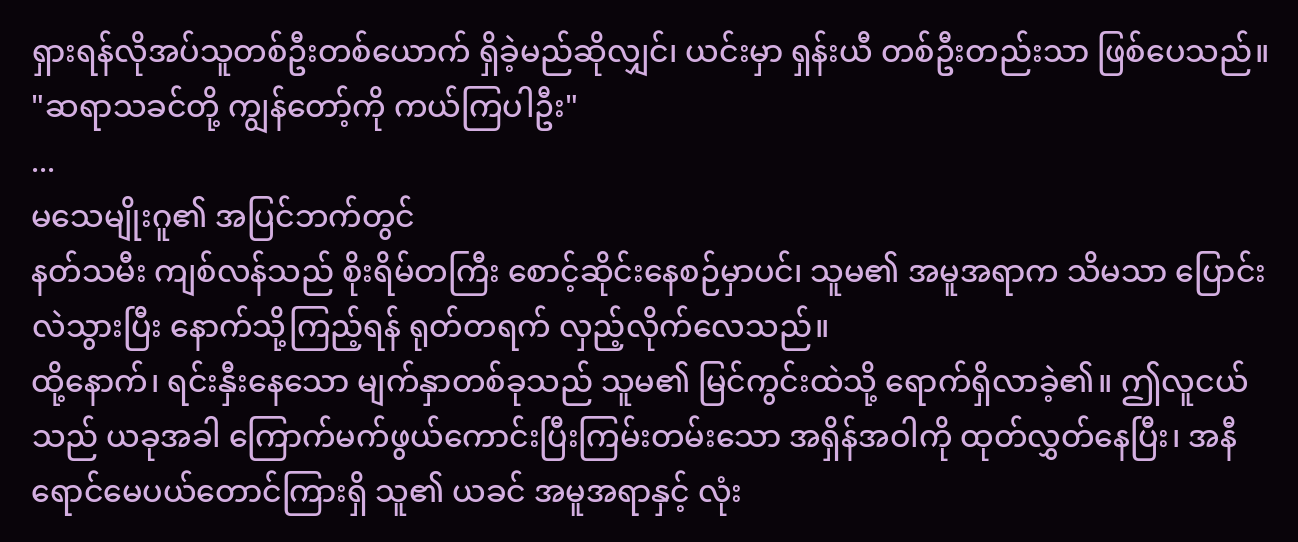ရှားရန်လိုအပ်သူတစ်ဦးတစ်ယောက် ရှိခဲ့မည်ဆိုလျှင်၊ ယင်းမှာ ရှန်းယီ တစ်ဦးတည်းသာ ဖြစ်ပေသည်။
"ဆရာသခင်တို့ ကျွန်တော့်ကို ကယ်ကြပါဦး"
...
မသေမျိုးဂူ၏ အပြင်ဘက်တွင်
နတ်သမီး ကျစ်လန်သည် စိုးရိမ်တကြီး စောင့်ဆိုင်းနေစဉ်မှာပင်၊ သူမ၏ အမူအရာက သိမသာ ပြောင်းလဲသွားပြီး နောက်သို့ကြည့်ရန် ရုတ်တရက် လှည့်လိုက်လေသည်။
ထို့နောက်၊ ရင်းနှီးနေသော မျက်နှာတစ်ခုသည် သူမ၏ မြင်ကွင်းထဲသို့ ရောက်ရှိလာခဲ့၏။ ဤလူငယ်သည် ယခုအခါ ကြောက်မက်ဖွယ်ကောင်းပြီးကြမ်းတမ်းသော အရှိန်အဝါကို ထုတ်လွှတ်နေပြီး၊ အနီရောင်မေပယ်တောင်ကြားရှိ သူ၏ ယခင် အမူအရာနှင့် လုံး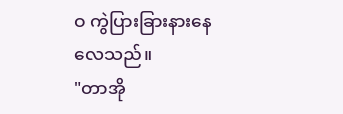ဝ ကွဲပြားခြားနားနေလေသည်။
"တာအို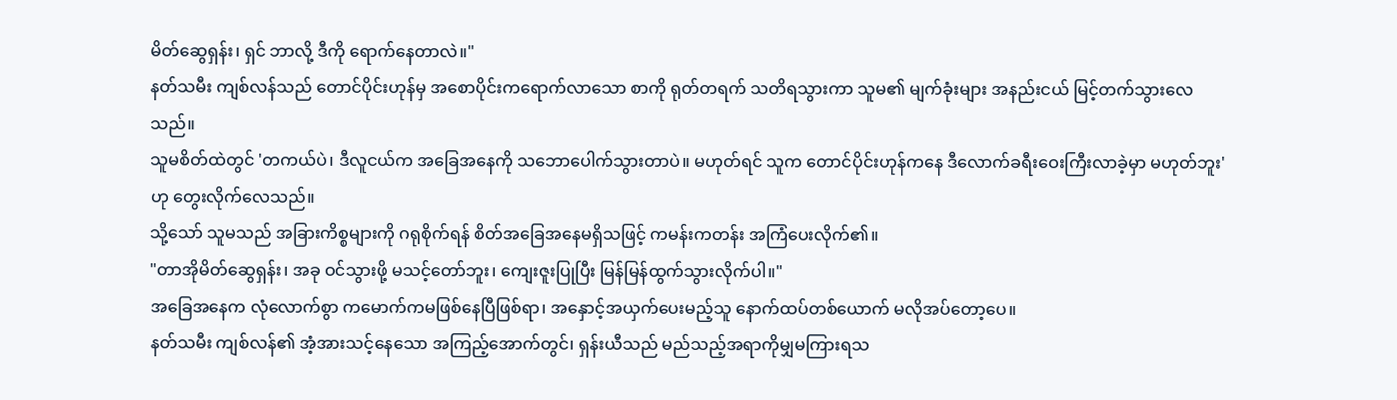မိတ်ဆွေရှန်း၊ ရှင် ဘာလို့ ဒီကို ရောက်နေတာလဲ။"
နတ်သမီး ကျစ်လန်သည် တောင်ပိုင်းဟုန်မှ အစောပိုင်းကရောက်လာသော စာကို ရုတ်တရက် သတိရသွားကာ သူမ၏ မျက်ခုံးများ အနည်းငယ် မြင့်တက်သွားလေသည်။
သူမစိတ်ထဲတွင် 'တကယ်ပဲ၊ ဒီလူငယ်က အခြေအနေကို သဘောပေါက်သွားတာပဲ။ မဟုတ်ရင် သူက တောင်ပိုင်းဟုန်ကနေ ဒီလောက်ခရီးဝေးကြီးလာခဲ့မှာ မဟုတ်ဘူး' ဟု တွေးလိုက်လေသည်။
သို့သော် သူမသည် အခြားကိစ္စများကို ဂရုစိုက်ရန် စိတ်အခြေအနေမရှိသဖြင့် ကမန်းကတန်း အကြံပေးလိုက်၏။
"တာအိုမိတ်ဆွေရှန်း၊ အခု ဝင်သွားဖို့ မသင့်တော်ဘူး၊ ကျေးဇူးပြုပြီး မြန်မြန်ထွက်သွားလိုက်ပါ။"
အခြေအနေက လုံလောက်စွာ ကမောက်ကမဖြစ်နေပြီဖြစ်ရာ၊ အနှောင့်အယှက်ပေးမည့်သူ နောက်ထပ်တစ်ယောက် မလိုအပ်တော့ပေ။
နတ်သမီး ကျစ်လန်၏ အံ့အားသင့်နေသော အကြည့်အောက်တွင်၊ ရှန်းယီသည် မည်သည့်အရာကိုမျှမကြားရသ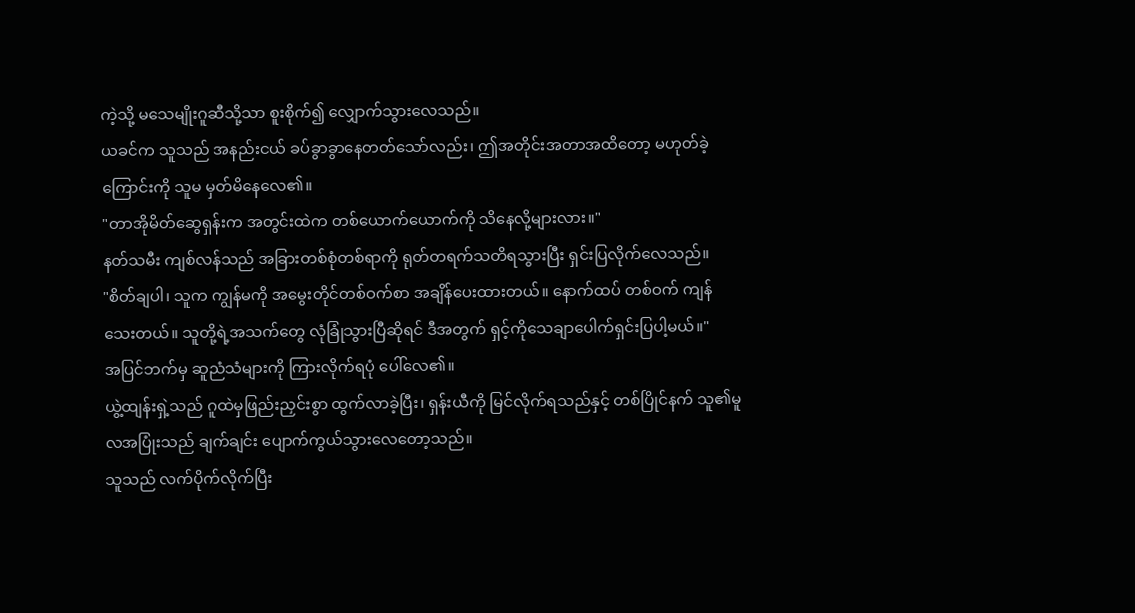ကဲ့သို့ မသေမျိုးဂူဆီသို့သာ စူးစိုက်၍ လျှောက်သွားလေသည်။
ယခင်က သူသည် အနည်းငယ် ခပ်ခွာခွာနေတတ်သော်လည်း၊ ဤအတိုင်းအတာအထိတော့ မဟုတ်ခဲ့ကြောင်းကို သူမ မှတ်မိနေလေ၏။
"တာအိုမိတ်ဆွေရှန်းက အတွင်းထဲက တစ်ယောက်ယောက်ကို သိနေလို့များလား။"
နတ်သမီး ကျစ်လန်သည် အခြားတစ်စုံတစ်ရာကို ရုတ်တရက်သတိရသွားပြီး ရှင်းပြလိုက်လေသည်။
"စိတ်ချပါ၊ သူက ကျွန်မကို အမွေးတိုင်တစ်ဝက်စာ အချိန်ပေးထားတယ်။ နောက်ထပ် တစ်ဝက် ကျန်သေးတယ်။ သူတို့ရဲ့အသက်တွေ လုံခြုံသွားပြီဆိုရင် ဒီအတွက် ရှင့်ကိုသေချာပေါက်ရှင်းပြပါ့မယ်။"
အပြင်ဘက်မှ ဆူညံသံများကို ကြားလိုက်ရပုံ ပေါ်လေ၏။
ယွဲ့ထျန်းရှဲ့သည် ဂူထဲမှဖြည်းညှင်းစွာ ထွက်လာခဲ့ပြီး၊ ရှန်းယီကို မြင်လိုက်ရသည်နှင့် တစ်ပြိုင်နက် သူ၏မူလအပြုံးသည် ချက်ချင်း ပျောက်ကွယ်သွားလေတော့သည်။
သူသည် လက်ပိုက်လိုက်ပြီး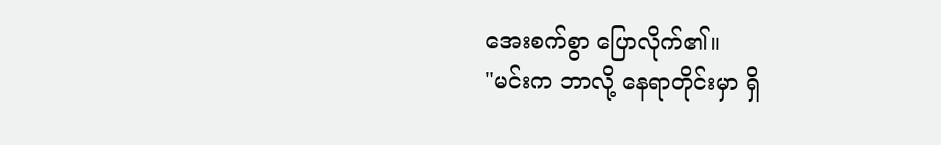အေးစက်စွာ ပြောလိုက်၏။
"မင်းက ဘာလို့ နေရာတိုင်းမှာ ရှိ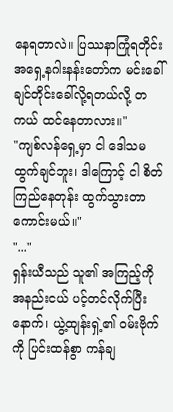နေရတာလဲ။ ပြဿနာကြုံရတိုင်း အရှေ့နဂါးနန်းတော်က မင်းခေါ်ချင်တိုင်းခေါ်လို့ရတယ်လို့ တကယ် ထင်နေတာလား။"
"ကျစ်လန်ရှေ့မှာ ငါ ဒေါသမထွက်ချင်ဘူး၊ ဒါကြောင့် ငါ စိတ်ကြည်နေတုန်း ထွက်သွားတာ ကောင်းမယ်။"
"..."
ရှန်းယီသည် သူ၏ အကြည့်ကို အနည်းငယ် ပင့်တင်လိုက်ပြီးနောက်၊ ယွဲ့ထျန်းရှဲ့၏ ဝမ်းဗိုက်ကို ပြင်းထန်စွာ ကန်ချ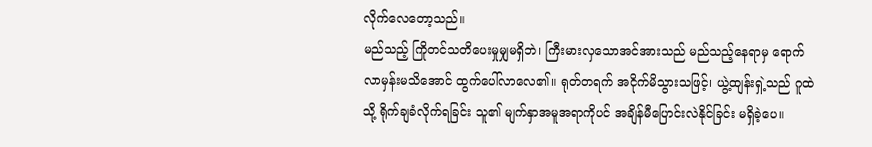လိုက်လေတော့သည်။
မည်သည့် ကြိုတင်သတိပေးမှုမျှမရှိဘဲ၊ ကြီးမားလှသောအင်အားသည် မည်သည့်နေရာမှ ရောက်လာမှန်းမသိအောင် ထွက်ပေါ်လာလေ၏။ ရုတ်တရက် အငိုက်မိသွားသဖြင့်၊ ယွဲ့ထျန်းရှဲ့သည် ဂူထဲသို့ ရိုက်ချခံလိုက်ရခြင်း သူ၏ မျက်နှာအမူအရာကိုပင် အချိန်မီပြောင်းလဲနိုင်ခြင်း မရှိခဲ့ပေ။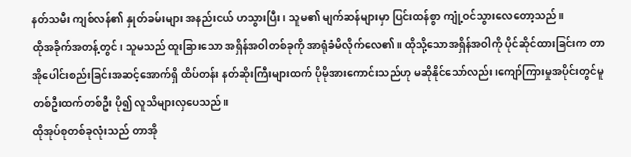နတ်သမီး ကျစ်လန်၏ နှုတ်ခမ်းများ အနည်းငယ် ဟသွားပြီး၊ သူမ၏ မျက်ဆန်များမှာ ပြင်းထန်စွာ ကျုံ့ဝင်သွားလေတော့သည်။
ထိုအခိုက်အတန့်တွင်၊ သူမသည် ထူးခြားသော အရှိန်အဝါတစ်ခုကို အာရုံခံမိလိုက်လေ၏။ ထိုသို့သောအရှိန်အဝါကို ပိုင်ဆိုင်ထားခြင်းက တာအိုပေါင်းစည်းခြင်းအဆင့်အောက်ရှိ ထိပ်တန်း နတ်ဆိုးကြီးများထက် ပိုမိုအားကောင်းသည်ဟု မဆိုနိုင်သော်လည်း၊ကျော်ကြားမှုအပိုင်းတွင်မူ တစ်ဦးထက်တစ်ဦး ပို၍ လူသိများလှပေသည်။
ထိုအုပ်စုတစ်ခုလုံးသည် တာအို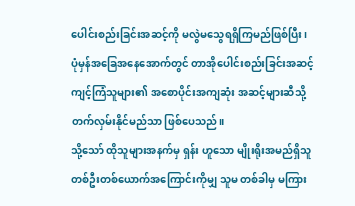ပေါင်းစည်းခြင်းအဆင့်ကို မလွဲမသွေရရှိကြမည်ဖြစ်ပြီး၊ ပုံမှန်အခြေအနေအောက်တွင် တာအိုပေါင်းစည်းခြင်းအဆင့် ကျင့်ကြံသူများ၏ အစောပိုင်းအကျဆုံး အဆင့်များဆီသို့ တက်လှမ်းနိုင်မည်သာ ဖြစ်ပေသည်။
သို့သော် ထိုသူများအနက်မှ ရှန်း ဟူသော မျိုးရိုးအမည်ရှိသူ တစ်ဦးတစ်ယောက်အကြောင်းကိုမျှ သူမ တစ်ခါမှ မကြား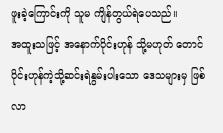ဖူးခဲ့ကြောင်းကို သူမ ကျိန်တွယ်ရဲပေသည်။
အထူးသဖြင့် အနောက်ပိုင်းဟုန် သို့မဟုတ် တောင်ပိုင်းဟုန်ကဲ့သို့ဆင်းရဲနွမ်းပါးသော ဒေသများမှ ဖြစ်လာ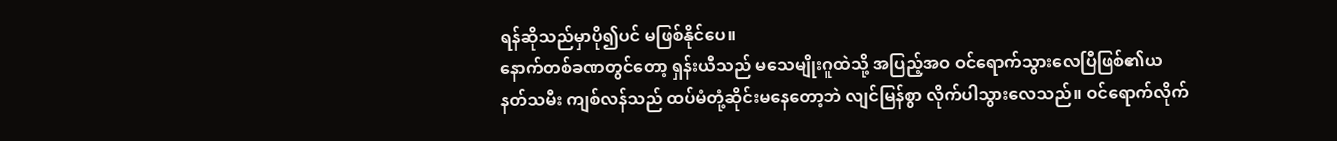ရန်ဆိုသည်မှာပို၍ပင် မဖြစ်နိုင်ပေ။
နောက်တစ်ခဏတွင်တော့ ရှန်းယီသည် မသေမျိုးဂူထဲသို့ အပြည့်အဝ ဝင်ရောက်သွားလေပြီဖြစ်၏ယ
နတ်သမီး ကျစ်လန်သည် ထပ်မံတုံ့ဆိုင်းမနေတော့ဘဲ လျင်မြန်စွာ လိုက်ပါသွားလေသည်။ ဝင်ရောက်လိုက်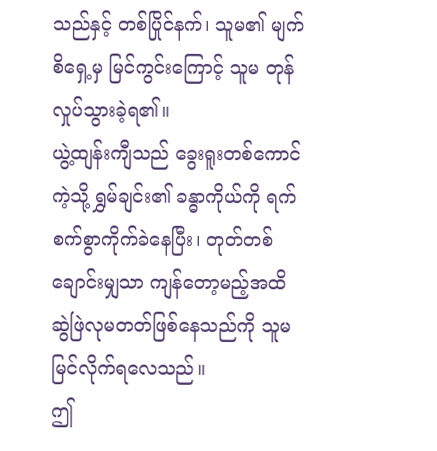သည်နှင့် တစ်ပြိုင်နက်၊ သူမ၏ မျက်စိရှေ့မှ မြင်ကွင်းကြောင့် သူမ တုန်လှုပ်သွားခဲ့ရ၏။
ယွဲ့ထျန်းကျီသည် ခွေးရူးတစ်ကောင်ကဲ့သို့ ရွှမ်ချင်း၏ ခန္ဓာကိုယ်ကို ရက်စက်စွာကိုက်ခဲနေပြီး၊ တုတ်တစ်ချောင်းမျှသာ ကျန်တော့မည့်အထိ ဆွဲဖြဲလုမတတ်ဖြစ်နေသည်ကို သူမ မြင်လိုက်ရလေသည်။
ဤ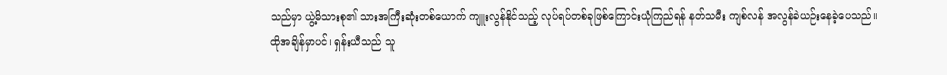သည်မှာ ယွဲ့မိသားစု၏ သားအကြီးဆုံးတစ်ယောက် ကျူးလွန်နိုင်သည့် လုပ်ရပ်တစ်ခုဖြစ်ကြောင်းယုံကြည်ရန် နတ်သမီး ကျစ်လန် အလွန်ခဲယဉ်းနေခဲ့ပေသည်။
ထိုအချိန်မှာပင်၊ ရှန်းယီသည် သူ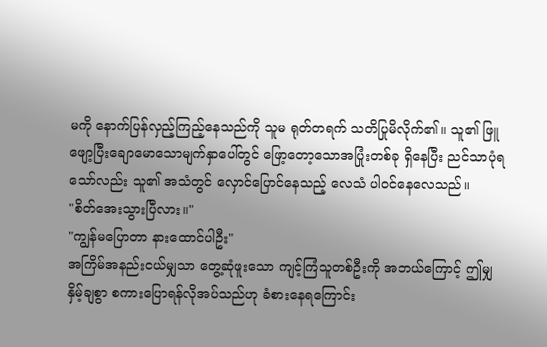မကို နောက်ပြန်လှည့်ကြည့်နေသည်ကို သူမ ရုတ်တရက် သတိပြုမိလိုက်၏။ သူ၏ ဖြူဖျော့ပြီးချောမောသောမျက်နှာပေါ်တွင် ဖြော့တော့သောအပြုံးတစ်ခု ရှိနေပြီး ညင်သာပုံရသော်လည်း သူ၏ အသံတွင် လှောင်ပြောင်နေသည့် လေသံ ပါဝင်နေလေသည်။
"စိတ်အေးသွားပြီလား။"
"ကျွန်မပြောတာ နားထောင်ပါဦး"
အကြိမ်အနည်းငယ်မျှသာ တွေ့ဆုံဖူးသော ကျင့်ကြံသူတစ်ဦးကို အဘယ်ကြောင့် ဤမျှနှိမ့်ချစွာ စကားပြောရန်လိုအပ်သည်ဟု ခံစားနေရကြောင်း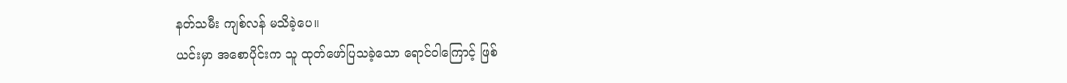နတ်သမီး ကျစ်လန် မသိခဲ့ပေ။
ယင်းမှာ အစောပိုင်းက သူ ထုတ်ဖော်ပြသခဲ့သော ရောင်ဝါကြောင့် ဖြစ်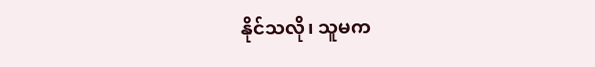နိုင်သလို၊ သူမက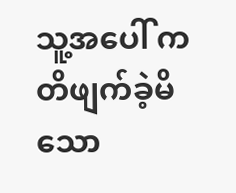သူ့အပေါ် ကတိဖျက်ခဲ့မိသော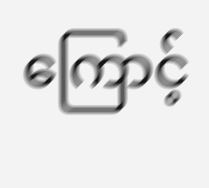ကြောင့်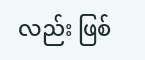လည်း ဖြစ်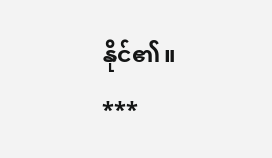နိုင်၏။
***